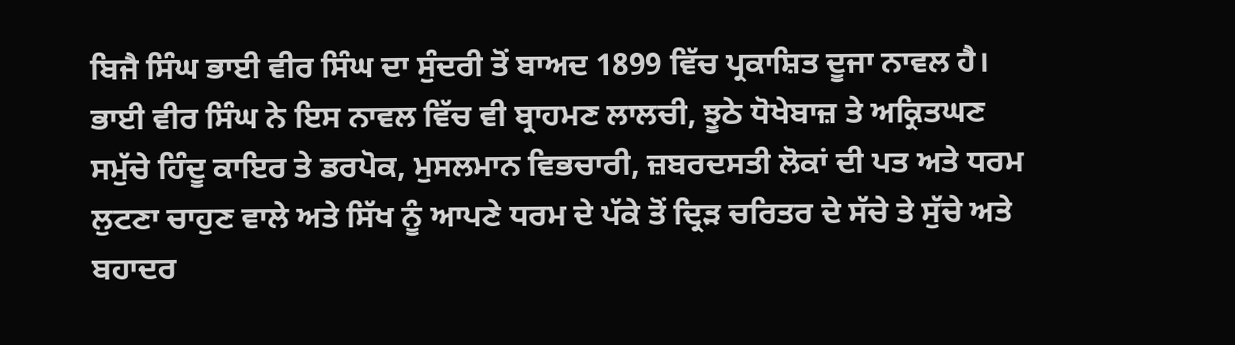ਬਿਜੈ ਸਿੰਘ ਭਾਈ ਵੀਰ ਸਿੰਘ ਦਾ ਸੁੰਦਰੀ ਤੋਂ ਬਾਅਦ 1899 ਵਿੱਚ ਪ੍ਰਕਾਸ਼ਿਤ ਦੂਜਾ ਨਾਵਲ ਹੈ। ਭਾਈ ਵੀਰ ਸਿੰਘ ਨੇ ਇਸ ਨਾਵਲ ਵਿੱਚ ਵੀ ਬ੍ਰਾਹਮਣ ਲਾਲਚੀ, ਝੂਠੇ ਧੋਖੇਬਾਜ਼ ਤੇ ਅਕ੍ਰਿਤਘਣ ਸਮੁੱਚੇ ਹਿੰਦੂ ਕਾਇਰ ਤੇ ਡਰਪੋਕ, ਮੁਸਲਮਾਨ ਵਿਭਚਾਰੀ, ਜ਼ਬਰਦਸਤੀ ਲੋਕਾਂ ਦੀ ਪਤ ਅਤੇ ਧਰਮ ਲੁਟਣਾ ਚਾਹੁਣ ਵਾਲੇ ਅਤੇ ਸਿੱਖ ਨੂੰ ਆਪਣੇ ਧਰਮ ਦੇ ਪੱਕੇ ਤੋਂ ਦ੍ਰਿੜ ਚਰਿਤਰ ਦੇ ਸੱਚੇ ਤੇ ਸੁੱਚੇ ਅਤੇ ਬਹਾਦਰ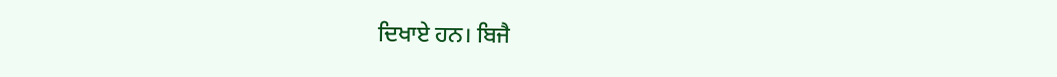ਦਿਖਾਏ ਹਨ। ਬਿਜੈ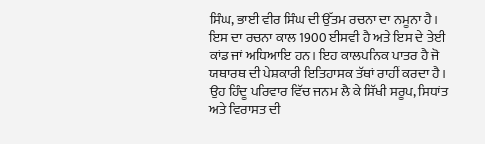ਸਿੰਘ, ਭਾਈ ਵੀਰ ਸਿੰਘ ਦੀ ਉੱਤਮ ਰਚਨਾ ਦਾ ਨਮੂਨਾ ਹੈ। ਇਸ ਦਾ ਰਚਨਾ ਕਾਲ 1900 ਈਸਵੀ ਹੈ ਅਤੇ ਇਸ ਦੇ ਤੇਈ ਕਾਂਡ ਜਾਂ ਅਧਿਆਇ ਹਨ। ਇਹ ਕਾਲਪਨਿਕ ਪਾਤਰ ਹੈ ਜੋ ਯਥਾਰਥ ਦੀ ਪੇਸ਼ਕਾਰੀ ਇਤਿਹਾਸਕ ਤੱਥਾਂ ਰਾਹੀਂ ਕਰਦਾ ਹੈ। ਉਹ ਹਿੰਦੂ ਪਰਿਵਾਰ ਵਿੱਚ ਜਨਮ ਲੈ ਕੇ ਸਿੱਖੀ ਸਰੂਪ, ਸਿਧਾਂਤ ਅਤੇ ਵਿਰਾਸਤ ਦੀ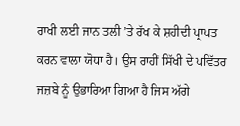ਰਾਖੀ ਲਈ ਜਾਨ ਤਲੀ ’ਤੇ ਰੱਖ ਕੇ ਸ਼ਹੀਦੀ ਪ੍ਰਾਪਤ ਕਰਨ ਵਾਲਾ ਯੋਧਾ ਹੈ। ਉਸ ਰਾਹੀਂ ਸਿੱਖੀ ਦੇ ਪਵਿੱਤਰ ਜਜ਼ਬੇ ਨੂੰ ਉਭਾਰਿਆ ਗਿਆ ਹੈ ਜਿਸ ਅੱਗੇ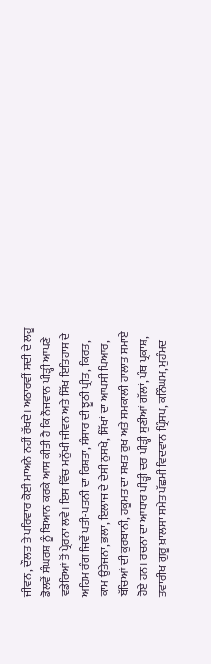ਜੀਵਨ, ਦੌਲਤ ਤੇ ਪਰਿਵਾਰ ਕੋਈ ਮਾਅਨੇ ਨਹੀਂ ਰੱਖਦੇ। ਅਠਾਰਵੀਂ ਸਦੀ ਦੇ ਲਹੂ ਡੋਲਵੇਂ ਸੰਘਰਸ਼ ਨੂੰ ਬਿਆਨ ਕਰਕੇ ਆਸ ਕੀਤੀ ਹੈ ਕਿ ਨੌਜਵਾਨ ਪੀੜ੍ਹੀ ਆਪਣੇ ਵਡੇਰਿਆਂ ਤੋਂ ਪ੍ਰੇਰਨਾ ਲਵੇ। ਇਸ ਵਿੱਚ ਮਨੁੱਖੀ ਜੀਵਨ ਅਤੇ ਸਿੱਖ ਇਤਿਹਾਸ ਦੇ ਅਹਿਮ ਰੰਗ ਜਿਵੇਂ ਪਤੀ-ਪਤਨੀ ਦਾ ਰਿਸ਼ਤਾ, ਸੰਸਾਰ ਦੀ ਝੂਠੀ ਪ੍ਰੀਤ, ਕਿਰਤ, ਕਾਮ ਉਤੇਜਨਾ, ਭਲਾ, ਇਲਾਜ ਦੇ ਦੇਸੀ ਨੁਸਖੇ, ਸਿੱਖਾਂ ਦਾ ਆਪਸੀ ਪਿਆਰ, ਬੱਚਿਆਂ ਦੀ ਕੁਰਬਾਨੀ, ਹਕੂਮਤ ਦਾ ਸਖਤ ਰੁਖ ਅਤੇ ਸਮਕਾਲੀ ਹਾਲਾਤ ਸਮਾਏ ਹੋਏ ਹਨ। ਰਚਨਾ ਦਾ ਆਧਾਰ ਪੀੜ੍ਹੀ ਦਰ ਪੀੜ੍ਹੀ ਸੁਣੀਆਂ ਗੱਲਾਂ, ਪੰਥ ਪ੍ਰਕਾਸ਼, ਤਵਾਰੀਖ ਗੁਰੂ ਖ਼ਾਲਸਾ ਸਮੇਤ ਪੱਛਮੀ ਵਿਦਵਾਨ ਪ੍ਰਿੰਸਪ, ਕਨਿੰਘਮ, ਮੁਹੰਮਦ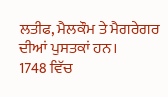ਲਤੀਫ, ਮੈਲਕੌਮ ਤੇ ਮੈਗਰੇਗਰ ਦੀਆਂ ਪੁਸਤਕਾਂ ਹਨ।
1748 ਵਿੱਚ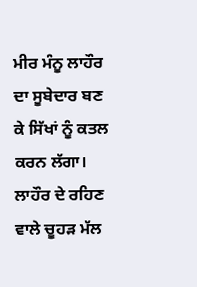ਮੀਰ ਮੰਨੂ ਲਾਹੌਰ ਦਾ ਸੂਬੇਦਾਰ ਬਣ ਕੇ ਸਿੱਖਾਂ ਨੂੰ ਕਤਲ ਕਰਨ ਲੱਗਾ। ਲਾਹੌਰ ਦੇ ਰਹਿਣ ਵਾਲੇ ਚੂਹੜ ਮੱਲ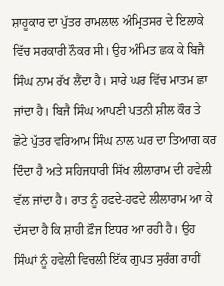ਸ਼ਾਹੂਕਾਰ ਦਾ ਪੁੱਤਰ ਰਾਮਲਾਲ ਅੰਮ੍ਰਿਤਸਰ ਦੇ ਇਲਾਕੇ ਵਿੱਚ ਸਰਕਾਰੀ ਨੌਕਰ ਸੀ। ਉਹ ਅੰਮਿਤ ਛਕ ਕੇ ਬਿਜੈ ਸਿੰਘ ਨਾਮ ਰੱਖ ਲੈਂਦਾ ਹੈ। ਸਾਰੇ ਘਰ ਵਿੱਚ ਮਾਤਮ ਛਾ ਜਾਂਦਾ ਹੈ। ਬਿਜੈ ਸਿੰਘ ਆਪਣੀ ਪਤਨੀ ਸ਼ੀਲ ਕੌਰ ਤੇ ਛੋਟੇ ਪੁੱਤਰ ਵਰਿਆਮ ਸਿੰਘ ਨਾਲ ਘਰ ਦਾ ਤਿਆਗ ਕਰ ਦਿੰਦਾ ਹੈ ਅਤੇ ਸਹਿਜਧਾਰੀ ਸਿੱਖ ਲੀਲਾਰਾਮ ਦੀ ਹਵੇਲੀ ਵੱਲ ਜਾਂਦਾ ਹੈ। ਰਾਤ ਨੂੰ ਹਫਦੇ-ਹਫਦੇ ਲੀਲਾਰਾਮ ਆ ਕੇ ਦੱਸਦਾ ਹੈ ਕਿ ਸ਼ਾਹੀ ਫ਼ੌਜ ਇਧਰ ਆ ਰਹੀ ਹੈ। ਉਹ ਸਿੰਘਾਂ ਨੂੰ ਹਵੇਲੀ ਵਿਚਲੀ ਇੱਕ ਗੁਪਤ ਸੁਰੰਗ ਰਾਹੀਂ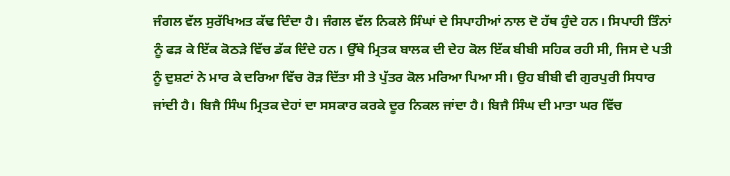ਜੰਗਲ ਵੱਲ ਸੁਰੱਖਿਅਤ ਕੱਢ ਦਿੰਦਾ ਹੈ। ਜੰਗਲ ਵੱਲ ਨਿਕਲੇ ਸਿੰਘਾਂ ਦੇ ਸਿਪਾਹੀਆਂ ਨਾਲ ਦੋ ਹੱਥ ਹੁੰਦੇ ਹਨ। ਸਿਪਾਹੀ ਤਿੰਨਾਂ ਨੂੰ ਫੜ ਕੇ ਇੱਕ ਕੋਠੜੇ ਵਿੱਚ ਡੱਕ ਦਿੰਦੇ ਹਨ। ਉੱਥੇ ਮ੍ਰਿਤਕ ਬਾਲਕ ਦੀ ਦੇਹ ਕੋਲ ਇੱਕ ਬੀਬੀ ਸਹਿਕ ਰਹੀ ਸੀ, ਜਿਸ ਦੇ ਪਤੀ ਨੂੰ ਦੁਸ਼ਟਾਂ ਨੇ ਮਾਰ ਕੇ ਦਰਿਆ ਵਿੱਚ ਰੋੜ ਦਿੱਤਾ ਸੀ ਤੇ ਪੁੱਤਰ ਕੋਲ ਮਰਿਆ ਪਿਆ ਸੀ। ਉਹ ਬੀਬੀ ਵੀ ਗੁਰਪੁਰੀ ਸਿਧਾਰ ਜਾਂਦੀ ਹੈ। ਬਿਜੈ ਸਿੰਘ ਮ੍ਰਿਤਕ ਦੇਹਾਂ ਦਾ ਸਸਕਾਰ ਕਰਕੇ ਦੂਰ ਨਿਕਲ ਜਾਂਦਾ ਹੈ। ਬਿਜੈ ਸਿੰਘ ਦੀ ਮਾਤਾ ਘਰ ਵਿੱਚ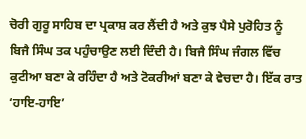ਚੋਰੀ ਗੁਰੂ ਸਾਹਿਬ ਦਾ ਪ੍ਰਕਾਸ਼ ਕਰ ਲੈਂਦੀ ਹੈ ਅਤੇ ਕੁਝ ਪੈਸੇ ਪੁਰੋਹਿਤ ਨੂੰ ਬਿਜੈ ਸਿੰਘ ਤਕ ਪਹੁੰਚਾਉਣ ਲਈ ਦਿੰਦੀ ਹੈ। ਬਿਜੈ ਸਿੰਘ ਜੰਗਲ ਵਿੱਚ ਕੁਟੀਆ ਬਣਾ ਕੇ ਰਹਿੰਦਾ ਹੈ ਅਤੇ ਟੋਕਰੀਆਂ ਬਣਾ ਕੇ ਵੇਚਦਾ ਹੈ। ਇੱਕ ਰਾਤ ‘ਹਾਇ-ਹਾਇ’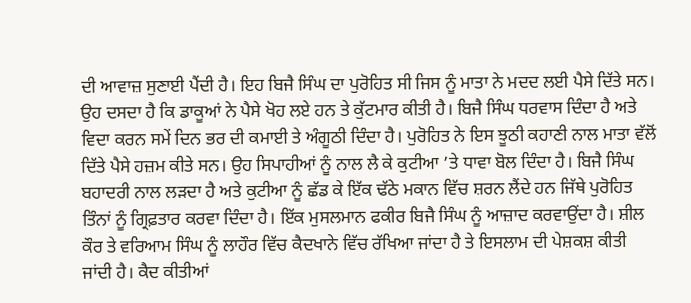ਦੀ ਆਵਾਜ਼ ਸੁਣਾਈ ਪੈਂਦੀ ਹੈ। ਇਹ ਬਿਜੈ ਸਿੰਘ ਦਾ ਪੁਰੋਹਿਤ ਸੀ ਜਿਸ ਨੂੰ ਮਾਤਾ ਨੇ ਮਦਦ ਲਈ ਪੈਸੇ ਦਿੱਤੇ ਸਨ। ਉਹ ਦਸਦਾ ਹੈ ਕਿ ਡਾਕੂਆਂ ਨੇ ਪੈਸੇ ਖੋਹ ਲਏ ਹਨ ਤੇ ਕੁੱਟਮਾਰ ਕੀਤੀ ਹੈ। ਬਿਜੈ ਸਿੰਘ ਧਰਵਾਸ ਦਿੰਦਾ ਹੈ ਅਤੇ ਵਿਦਾ ਕਰਨ ਸਮੇਂ ਦਿਨ ਭਰ ਦੀ ਕਮਾਈ ਤੇ ਅੰਗੂਠੀ ਦਿੰਦਾ ਹੈ। ਪੁਰੋਹਿਤ ਨੇ ਇਸ ਝੂਠੀ ਕਹਾਣੀ ਨਾਲ ਮਾਤਾ ਵੱਲੋਂ ਦਿੱਤੇ ਪੈਸੇ ਹਜ਼ਮ ਕੀਤੇ ਸਨ। ਉਹ ਸਿਪਾਹੀਆਂ ਨੂੰ ਨਾਲ ਲੈ ਕੇ ਕੁਟੀਆ ’ਤੇ ਧਾਵਾ ਬੋਲ ਦਿੰਦਾ ਹੈ। ਬਿਜੈ ਸਿੰਘ ਬਹਾਦਰੀ ਨਾਲ ਲੜਦਾ ਹੈ ਅਤੇ ਕੁਟੀਆ ਨੂੰ ਛੱਡ ਕੇ ਇੱਕ ਢੱਠੇ ਮਕਾਨ ਵਿੱਚ ਸ਼ਰਨ ਲੈਂਦੇ ਹਨ ਜਿੱਥੇ ਪੁਰੋਹਿਤ ਤਿੰਨਾਂ ਨੂੰ ਗ੍ਰਿਫ਼ਤਾਰ ਕਰਵਾ ਦਿੰਦਾ ਹੈ। ਇੱਕ ਮੁਸਲਮਾਨ ਫਕੀਰ ਬਿਜੈ ਸਿੰਘ ਨੂੰ ਆਜ਼ਾਦ ਕਰਵਾਉਂਦਾ ਹੈ। ਸ਼ੀਲ ਕੌਰ ਤੇ ਵਰਿਆਮ ਸਿੰਘ ਨੂੰ ਲਾਹੌਰ ਵਿੱਚ ਕੈਦਖਾਨੇ ਵਿੱਚ ਰੱਖਿਆ ਜਾਂਦਾ ਹੈ ਤੇ ਇਸਲਾਮ ਦੀ ਪੇਸ਼ਕਸ਼ ਕੀਤੀ ਜਾਂਦੀ ਹੈ। ਕੈਦ ਕੀਤੀਆਂ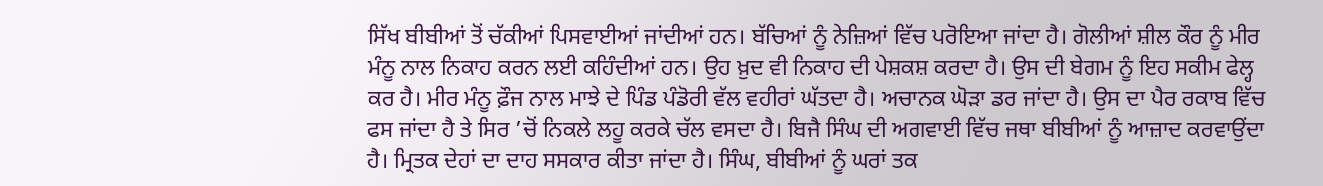ਸਿੱਖ ਬੀਬੀਆਂ ਤੋਂ ਚੱਕੀਆਂ ਪਿਸਵਾਈਆਂ ਜਾਂਦੀਆਂ ਹਨ। ਬੱਚਿਆਂ ਨੂੰ ਨੇਜ਼ਿਆਂ ਵਿੱਚ ਪਰੋਇਆ ਜਾਂਦਾ ਹੈ। ਗੋਲੀਆਂ ਸ਼ੀਲ ਕੌਰ ਨੂੰ ਮੀਰ ਮੰਨੂ ਨਾਲ ਨਿਕਾਹ ਕਰਨ ਲਈ ਕਹਿੰਦੀਆਂ ਹਨ। ਉਹ ਖ਼ੁਦ ਵੀ ਨਿਕਾਹ ਦੀ ਪੇਸ਼ਕਸ਼ ਕਰਦਾ ਹੈ। ਉਸ ਦੀ ਬੇਗਮ ਨੂੰ ਇਹ ਸਕੀਮ ਫੇਲ੍ਹ ਕਰ ਹੈ। ਮੀਰ ਮੰਨੂ ਫ਼ੌਜ ਨਾਲ ਮਾਝੇ ਦੇ ਪਿੰਡ ਪੰਡੋਰੀ ਵੱਲ ਵਹੀਰਾਂ ਘੱਤਦਾ ਹੈ। ਅਚਾਨਕ ਘੋੜਾ ਡਰ ਜਾਂਦਾ ਹੈ। ਉਸ ਦਾ ਪੈਰ ਰਕਾਬ ਵਿੱਚ ਫਸ ਜਾਂਦਾ ਹੈ ਤੇ ਸਿਰ ’ਚੋਂ ਨਿਕਲੇ ਲਹੂ ਕਰਕੇ ਚੱਲ ਵਸਦਾ ਹੈ। ਬਿਜੈ ਸਿੰਘ ਦੀ ਅਗਵਾਈ ਵਿੱਚ ਜਥਾ ਬੀਬੀਆਂ ਨੂੰ ਆਜ਼ਾਦ ਕਰਵਾਉਂਦਾ ਹੈ। ਮ੍ਰਿਤਕ ਦੇਹਾਂ ਦਾ ਦਾਹ ਸਸਕਾਰ ਕੀਤਾ ਜਾਂਦਾ ਹੈ। ਸਿੰਘ, ਬੀਬੀਆਂ ਨੂੰ ਘਰਾਂ ਤਕ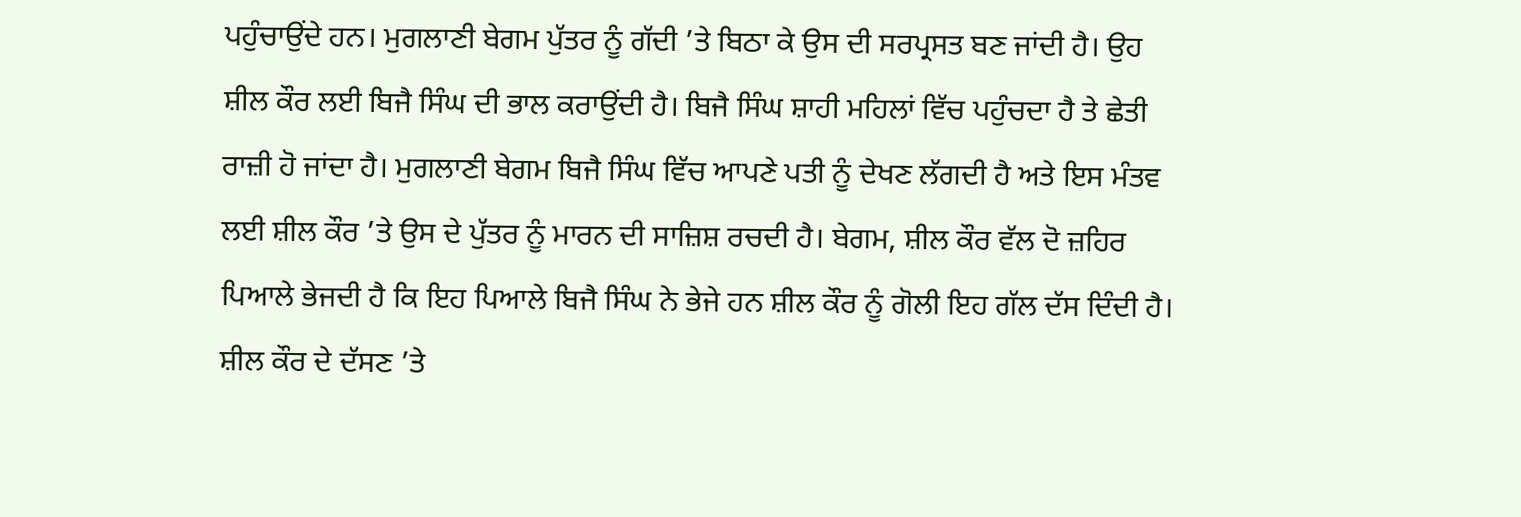ਪਹੁੰਚਾਉਂਦੇ ਹਨ। ਮੁਗਲਾਣੀ ਬੇਗਮ ਪੁੱਤਰ ਨੂੰ ਗੱਦੀ ’ਤੇ ਬਿਠਾ ਕੇ ਉਸ ਦੀ ਸਰਪ੍ਰਸਤ ਬਣ ਜਾਂਦੀ ਹੈ। ਉਹ ਸ਼ੀਲ ਕੌਰ ਲਈ ਬਿਜੈ ਸਿੰਘ ਦੀ ਭਾਲ ਕਰਾਉਂਦੀ ਹੈ। ਬਿਜੈ ਸਿੰਘ ਸ਼ਾਹੀ ਮਹਿਲਾਂ ਵਿੱਚ ਪਹੁੰਚਦਾ ਹੈ ਤੇ ਛੇਤੀ ਰਾਜ਼ੀ ਹੋ ਜਾਂਦਾ ਹੈ। ਮੁਗਲਾਣੀ ਬੇਗਮ ਬਿਜੈ ਸਿੰਘ ਵਿੱਚ ਆਪਣੇ ਪਤੀ ਨੂੰ ਦੇਖਣ ਲੱਗਦੀ ਹੈ ਅਤੇ ਇਸ ਮੰਤਵ ਲਈ ਸ਼ੀਲ ਕੌਰ ’ਤੇ ਉਸ ਦੇ ਪੁੱਤਰ ਨੂੰ ਮਾਰਨ ਦੀ ਸਾਜ਼ਿਸ਼ ਰਚਦੀ ਹੈ। ਬੇਗਮ, ਸ਼ੀਲ ਕੌਰ ਵੱਲ ਦੋ ਜ਼ਹਿਰ ਪਿਆਲੇ ਭੇਜਦੀ ਹੈ ਕਿ ਇਹ ਪਿਆਲੇ ਬਿਜੈ ਸਿੰਘ ਨੇ ਭੇਜੇ ਹਨ ਸ਼ੀਲ ਕੌਰ ਨੂੰ ਗੋਲੀ ਇਹ ਗੱਲ ਦੱਸ ਦਿੰਦੀ ਹੈ। ਸ਼ੀਲ ਕੌਰ ਦੇ ਦੱਸਣ ’ਤੇ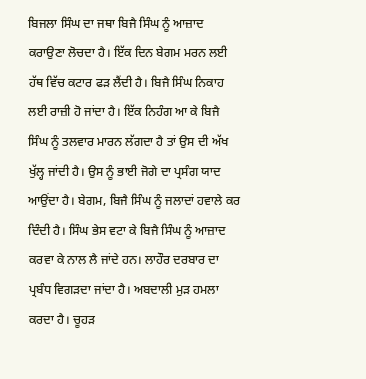ਬਿਜਲਾ ਸਿੰਘ ਦਾ ਜਥਾ ਬਿਜੈ ਸਿੰਘ ਨੂੰ ਆਜ਼ਾਦ ਕਰਾਉਣਾ ਲੋਚਦਾ ਹੈ। ਇੱਕ ਦਿਨ ਬੇਗਮ ਮਰਨ ਲਈ ਹੱਥ ਵਿੱਚ ਕਟਾਰ ਫੜ ਲੈਂਦੀ ਹੈ। ਬਿਜੈ ਸਿੰਘ ਨਿਕਾਹ ਲਈ ਰਾਜ਼ੀ ਹੋ ਜਾਂਦਾ ਹੈ। ਇੱਕ ਨਿਹੰਗ ਆ ਕੇ ਬਿਜੈ ਸਿੰਘ ਨੂੰ ਤਲਵਾਰ ਮਾਰਨ ਲੱਗਦਾ ਹੈ ਤਾਂ ਉਸ ਦੀ ਅੱਖ ਖੁੱਲ੍ਹ ਜਾਂਦੀ ਹੈ। ਉਸ ਨੂੰ ਭਾਈ ਜੋਗੇ ਦਾ ਪ੍ਰਸੰਗ ਯਾਦ ਆਉਂਦਾ ਹੈ। ਬੇਗਮ, ਬਿਜੈ ਸਿੰਘ ਨੂੰ ਜਲਾਦਾਂ ਹਵਾਲੇ ਕਰ ਦਿੰਦੀ ਹੈ। ਸਿੰਘ ਭੇਸ ਵਟਾ ਕੇ ਬਿਜੈ ਸਿੰਘ ਨੂੰ ਆਜ਼ਾਦ ਕਰਵਾ ਕੇ ਨਾਲ ਲੈ ਜਾਂਦੇ ਹਨ। ਲਾਹੌਰ ਦਰਬਾਰ ਦਾ ਪ੍ਰਬੰਧ ਵਿਗੜਦਾ ਜਾਂਦਾ ਹੈ। ਅਬਦਾਲੀ ਮੁੜ ਹਮਲਾ ਕਰਦਾ ਹੈ। ਚੂਹੜ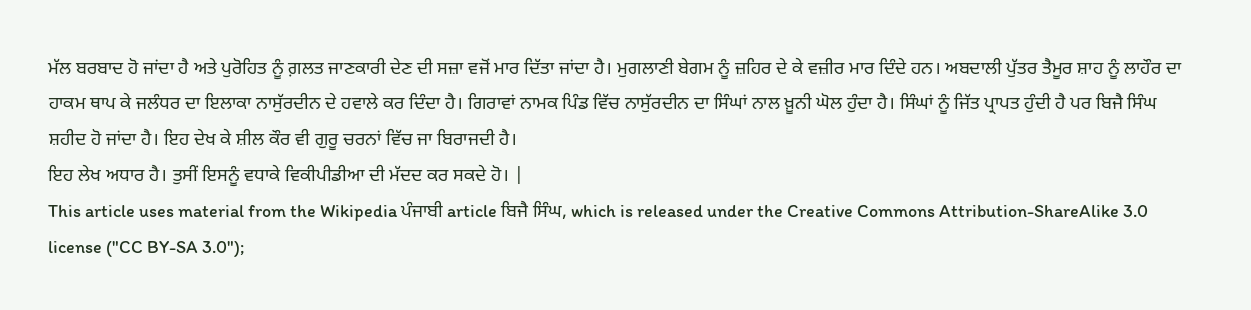ਮੱਲ ਬਰਬਾਦ ਹੋ ਜਾਂਦਾ ਹੈ ਅਤੇ ਪੁਰੋਹਿਤ ਨੂੰ ਗ਼ਲਤ ਜਾਣਕਾਰੀ ਦੇਣ ਦੀ ਸਜ਼ਾ ਵਜੋਂ ਮਾਰ ਦਿੱਤਾ ਜਾਂਦਾ ਹੈ। ਮੁਗਲਾਣੀ ਬੇਗਮ ਨੂੰ ਜ਼ਹਿਰ ਦੇ ਕੇ ਵਜ਼ੀਰ ਮਾਰ ਦਿੰਦੇ ਹਨ। ਅਬਦਾਲੀ ਪੁੱਤਰ ਤੈਮੂਰ ਸ਼ਾਹ ਨੂੰ ਲਾਹੌਰ ਦਾ ਹਾਕਮ ਥਾਪ ਕੇ ਜਲੰਧਰ ਦਾ ਇਲਾਕਾ ਨਾਸੁੱਰਦੀਨ ਦੇ ਹਵਾਲੇ ਕਰ ਦਿੰਦਾ ਹੈ। ਗਿਰਾਵਾਂ ਨਾਮਕ ਪਿੰਡ ਵਿੱਚ ਨਾਸੁੱਰਦੀਨ ਦਾ ਸਿੰਘਾਂ ਨਾਲ ਖ਼ੂਨੀ ਘੋਲ ਹੁੰਦਾ ਹੈ। ਸਿੰਘਾਂ ਨੂੰ ਜਿੱਤ ਪ੍ਰਾਪਤ ਹੁੰਦੀ ਹੈ ਪਰ ਬਿਜੈ ਸਿੰਘ ਸ਼ਹੀਦ ਹੋ ਜਾਂਦਾ ਹੈ। ਇਹ ਦੇਖ ਕੇ ਸ਼ੀਲ ਕੌਰ ਵੀ ਗੁਰੂ ਚਰਨਾਂ ਵਿੱਚ ਜਾ ਬਿਰਾਜਦੀ ਹੈ।
ਇਹ ਲੇਖ ਅਧਾਰ ਹੈ। ਤੁਸੀਂ ਇਸਨੂੰ ਵਧਾਕੇ ਵਿਕੀਪੀਡੀਆ ਦੀ ਮੱਦਦ ਕਰ ਸਕਦੇ ਹੋ। |
This article uses material from the Wikipedia ਪੰਜਾਬੀ article ਬਿਜੈ ਸਿੰਘ, which is released under the Creative Commons Attribution-ShareAlike 3.0 license ("CC BY-SA 3.0");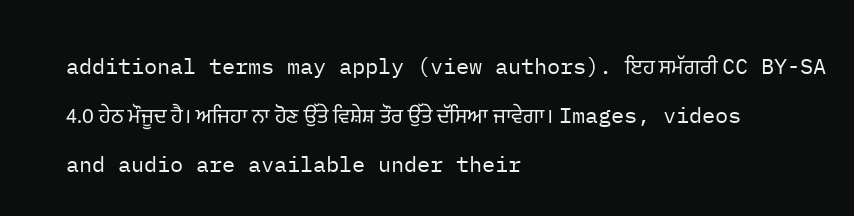additional terms may apply (view authors). ਇਹ ਸਮੱਗਰੀ CC BY-SA 4.0 ਹੇਠ ਮੌਜੂਦ ਹੈ। ਅਜਿਹਾ ਨਾ ਹੋਣ ਉੱਤੇ ਵਿਸ਼ੇਸ਼ ਤੌਰ ਉੱਤੇ ਦੱਸਿਆ ਜਾਵੇਗਾ। Images, videos and audio are available under their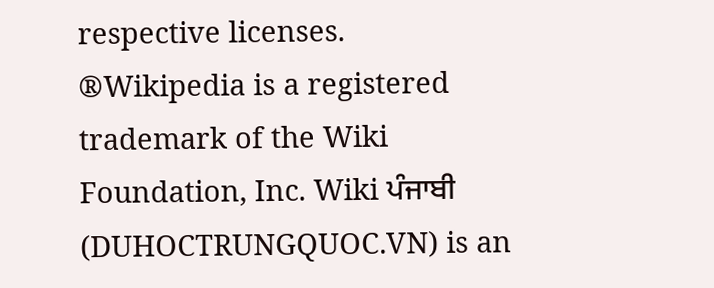respective licenses.
®Wikipedia is a registered trademark of the Wiki Foundation, Inc. Wiki ਪੰਜਾਬੀ (DUHOCTRUNGQUOC.VN) is an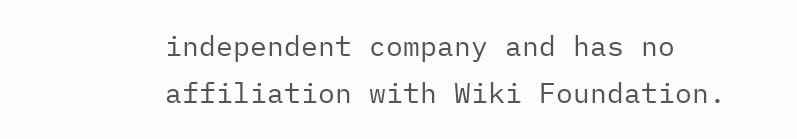independent company and has no affiliation with Wiki Foundation.